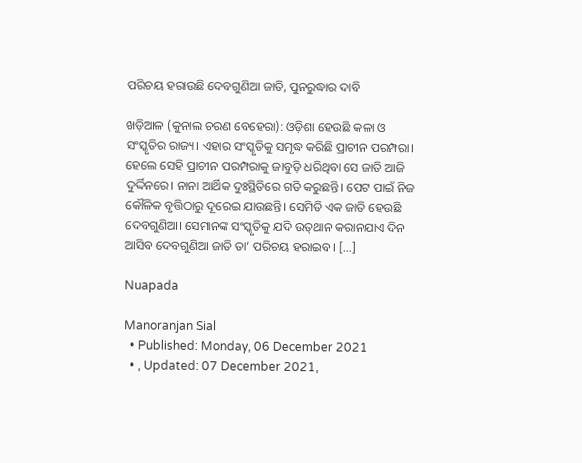ପରିଚୟ ହରାଉଛି ଦେବଗୁଣିଆ ଜାତି, ପୁନରୁଦ୍ଧାର ଦାବି

ଖଡ଼ିଆଳ (କୁନାଲ ଚରଣ ବେହେରା): ଓଡ଼ିଶା ହେଉଛି କଳା ଓ ସଂସ୍କୃତିର ରାଜ୍ୟ। ଏହାର ସଂସ୍କୃତିକୁ ସମୃଦ୍ଧ କରିଛି ପ୍ରାଚୀନ ପରମ୍ପରା।  ହେଲେ ସେହି ପ୍ରାଚୀନ ପରମ୍ପରାକୁ ଜାବୁଡ଼ି ଧରିଥିବା ସେ ଜାତି ଆଜି ଦୁର୍ଦ୍ଦିନରେ। ନାନା ଆର୍ଥିକ ଦୁଃସ୍ଥିତିରେ ଗତି କରୁଛନ୍ତି। ପେଟ ପାଇଁ ନିଜ କୌଳିକ ବୃତ୍ତିଠାରୁ ଦୂରେଇ ଯାଉଛନ୍ତି। ସେମିତି ଏକ ଜାତି ହେଉଛି ଦେବଗୁଣିଆ। ସେମାନଙ୍କ ସଂସ୍କୃତିକୁ ଯଦି ଉତ୍‌ଥାନ କରାନଯାଏ ଦିନ ଆସିବ ଦେବଗୁଣିଆ ଜାତି ତା’ ପରିଚୟ ହରାଇବ। […]

Nuapada

Manoranjan Sial
  • Published: Monday, 06 December 2021
  • , Updated: 07 December 2021,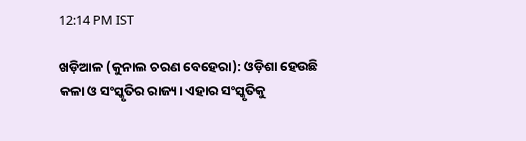12:14 PM IST

ଖଡ଼ିଆଳ (କୁନାଲ ଚରଣ ବେହେରା): ଓଡ଼ିଶା ହେଉଛି କଳା ଓ ସଂସ୍କୃତିର ରାଜ୍ୟ। ଏହାର ସଂସ୍କୃତିକୁ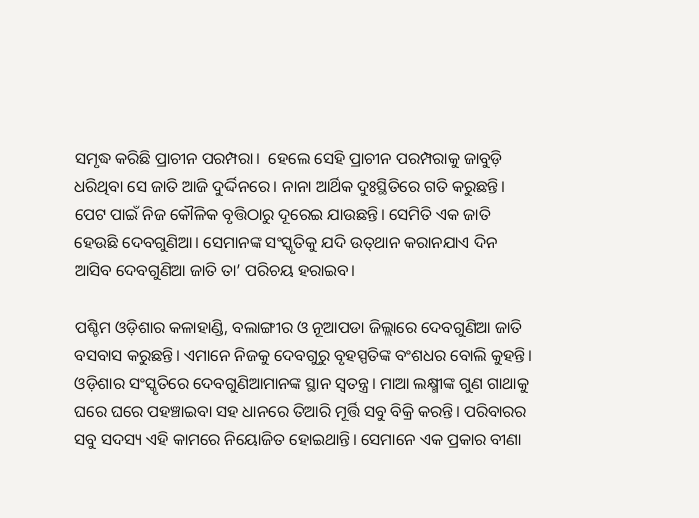ସମୃଦ୍ଧ କରିଛି ପ୍ରାଚୀନ ପରମ୍ପରା।  ହେଲେ ସେହି ପ୍ରାଚୀନ ପରମ୍ପରାକୁ ଜାବୁଡ଼ି ଧରିଥିବା ସେ ଜାତି ଆଜି ଦୁର୍ଦ୍ଦିନରେ। ନାନା ଆର୍ଥିକ ଦୁଃସ୍ଥିତିରେ ଗତି କରୁଛନ୍ତି। ପେଟ ପାଇଁ ନିଜ କୌଳିକ ବୃତ୍ତିଠାରୁ ଦୂରେଇ ଯାଉଛନ୍ତି। ସେମିତି ଏକ ଜାତି ହେଉଛି ଦେବଗୁଣିଆ। ସେମାନଙ୍କ ସଂସ୍କୃତିକୁ ଯଦି ଉତ୍‌ଥାନ କରାନଯାଏ ଦିନ ଆସିବ ଦେବଗୁଣିଆ ଜାତି ତା’ ପରିଚୟ ହରାଇବ।

ପଶ୍ଚିମ ଓଡ଼ିଶାର କଳାହାଣ୍ଡି, ବଲାଙ୍ଗୀର ଓ ନୂଆପଡା ଜିଲ୍ଲାରେ ଦେବଗୁଣିଆ ଜାତି ବସବାସ କରୁଛନ୍ତି। ଏମାନେ ନିଜକୁ ଦେବଗୁରୁ ବୃହସ୍ପତିଙ୍କ ବଂଶଧର ବୋଲି କୁହନ୍ତି। ଓଡ଼ିଶାର ସଂସ୍କୃତିରେ ଦେବଗୁଣିଆମାନଙ୍କ ସ୍ଥାନ ସ୍ୱତନ୍ତ୍ର। ମାଆ ଲକ୍ଷ୍ମୀଙ୍କ ଗୁଣ ଗାଥାକୁ ଘରେ ଘରେ ପହଞ୍ଚାଇବା ସହ ଧାନରେ ତିଆରି ମୂର୍ତ୍ତି ସବୁ ବିକ୍ରି କରନ୍ତି। ପରିବାରର ସବୁ ସଦସ୍ୟ ଏହି କାମରେ ନିୟୋଜିତ ହୋଇଥାନ୍ତି। ସେମାନେ ଏକ ପ୍ରକାର ବୀଣା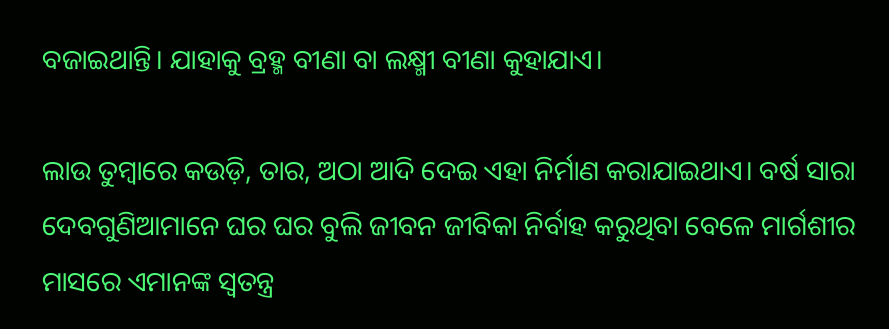ବଜାଇଥାନ୍ତି। ଯାହାକୁ ବ୍ରହ୍ମ ବୀଣା ବା ଲକ୍ଷ୍ମୀ ବୀଣା କୁହାଯାଏ।

ଲାଉ ତୁମ୍ବାରେ କଉଡ଼ି, ତାର, ଅଠା ଆଦି ଦେଇ ଏହା ନିର୍ମାଣ କରାଯାଇଥାଏ। ବର୍ଷ ସାରା ଦେବଗୁଣିଆମାନେ ଘର ଘର ବୁଲି ଜୀବନ ଜୀବିକା ନିର୍ବାହ କରୁଥିବା ବେଳେ ମାର୍ଗଶୀର ମାସରେ ଏମାନଙ୍କ ସ୍ୱତନ୍ତ୍ର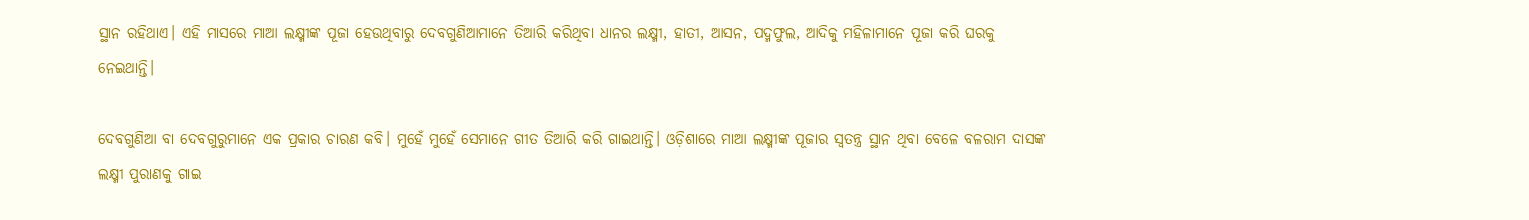ସ୍ଥାନ ରହିଥାଏ। ଏହି ମାସରେ ମାଆ ଲକ୍ଷ୍ମୀଙ୍କ ପୂଜା ହେଉଥିବାରୁ ଦେବଗୁଣିଆମାନେ ତିଆରି କରିଥିବା ଧାନର ଲକ୍ଷ୍ମୀ, ହାତୀ, ଆସନ, ପଦ୍ମଫୁଲ, ଆଦିକୁ ମହିଳାମାନେ ପୂଜା କରି ଘରକୁ ନେଇଥାନ୍ତି।

ଦେବଗୁଣିଆ ବା ଦେବଗୁରୁମାନେ ଏକ ପ୍ରକାର ଚାରଣ କବି। ମୁହେଁ ମୁହେଁ ସେମାନେ ଗୀତ ତିଆରି କରି ଗାଇଥାନ୍ତି। ଓଡ଼ିଶାରେ ମାଆ ଲକ୍ଷ୍ମୀଙ୍କ ପୂଜାର ସ୍ୱତନ୍ତ୍ର ସ୍ଥାନ ଥିବା ବେଳେ ବଳରାମ ଦାସଙ୍କ ଲକ୍ଷ୍ମୀ ପୁରାଣକୁ ଗାଇ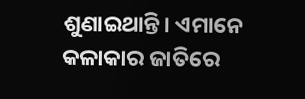ଶୁଣାଇଥାନ୍ତି। ଏମାନେ କଳାକାର ଜାତିରେ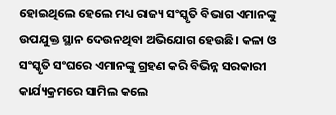ହୋଇଥିଲେ ହେଲେ ମଧ୍ୟ ରାଜ୍ୟ ସଂସ୍କୃତି ବିଭାଗ ଏମାନଙ୍କୁ ଉପଯୁକ୍ତ ସ୍ଥାନ ଦେଉନଥିବା ଅଭିଯୋଗ ହେଉଛି। କଳା ଓ ସଂସ୍କୃତି ସଂଘରେ ଏମାନଙ୍କୁ ଗ୍ରହଣ କରି ବିଭିନ୍ନ ସରକାରୀ କାର୍ଯ୍ୟକ୍ରମରେ ସାମିଲ କଲେ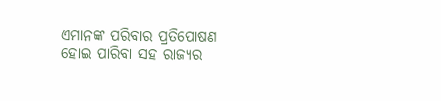ଏମାନଙ୍କ ପରିବାର ପ୍ରତିପୋଷଣ ହୋଇ ପାରିବା ସହ ରାଜ୍ୟର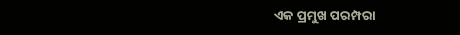ଏକ ପ୍ରମୁଖ ପରମ୍ପରା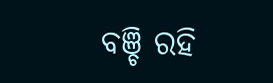ବଞ୍ଚି ରହି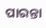ପାରନ୍ତା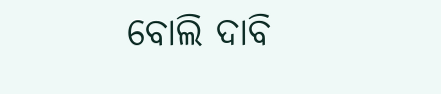ବୋଲି ଦାବି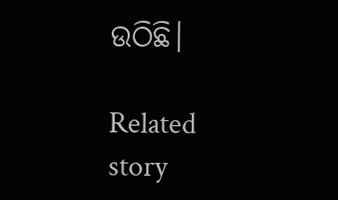ଉଠିଛି।

Related story